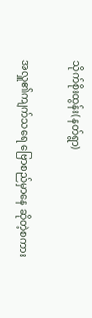သိုက်စိုးထွန်း(နတ်ရွာ)

အလှူ၏ကျက်သရေ ဗြောစည်မှာနေ ဆိုတဲ့စကား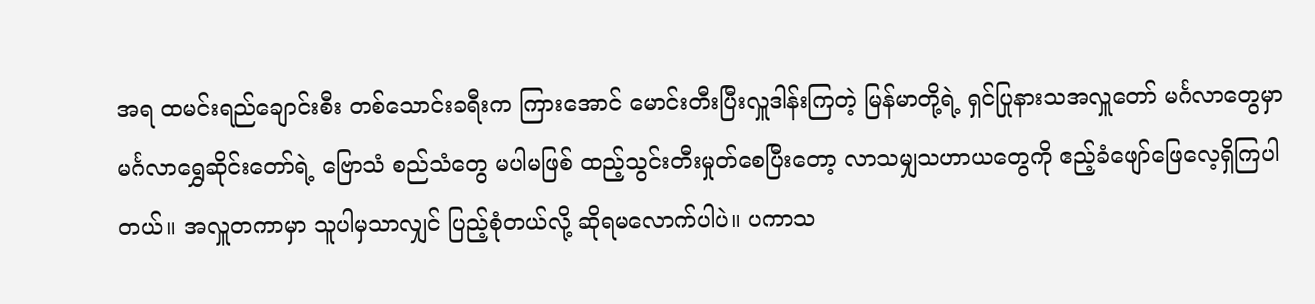အရ ထမင်းရည်ချောင်းစီး တစ်သောင်းခရီးက ကြားအောင် မောင်းတီးပြီးလှူဒါန်းကြတဲ့ မြန်မာတို့ရဲ့ ရှင်ပြုနားသအလှူတော် မင်္ဂလာတွေမှာ မင်္ဂလာရွှေဆိုင်းတော်ရဲ့ ဗြောသံ စည်သံတွေ မပါမဖြစ် ထည့်သွင်းတီးမှုတ်စေပြီးတော့ လာသမျှသဟာယတွေကို ဧည့်ခံဖျော်ဖြေလေ့ရှိကြပါတယ်။ အလှူတကာမှာ သူပါမှသာလျှင် ပြည့်စုံတယ်လို့ ဆိုရမလောက်ပါပဲ။ ပကာသ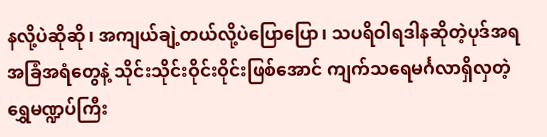နလို့ပဲဆိုဆို၊ အကျယ်ချဲ့တယ်လို့ပဲပြောပြော၊ သပရိဝါရဒါနဆိုတဲ့ပုဒ်အရ အခြံအရံတွေနဲ့ သိုင်းသိုင်းဝိုင်းဝိုင်းဖြစ်အောင် ကျက်သရေမင်္ဂလာရှိလှတဲ့ ရွှေမဏ္ဍပ်ကြီး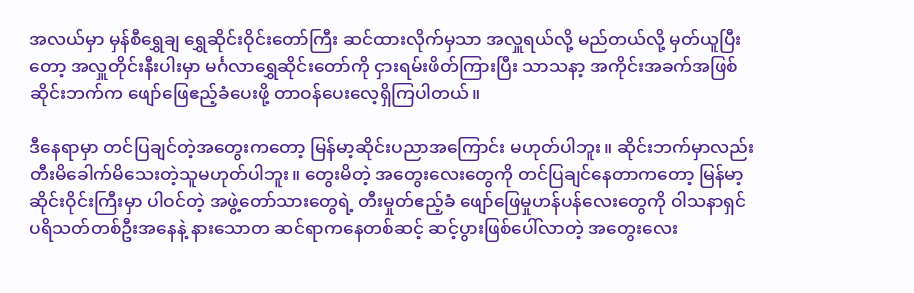အလယ်မှာ မှန်စီရွှေချ ရွှေဆိုင်းဝိုင်းတော်ကြီး ဆင်ထားလိုက်မှသာ အလှူရယ်လို့ မည်တယ်လို့ မှတ်ယူပြီးတော့ အလှူတိုင်းနီးပါးမှာ မင်္ဂလာရွှေဆိုင်းတော်ကို ငှားရမ်းဖိတ်ကြားပြီး သာသနာ့ အကိုင်းအခက်အဖြစ် ဆိုင်းဘက်က ဖျော်ဖြေဧည့်ခံပေးဖို့ တာဝန်ပေးလေ့ရှိကြပါတယ်။

ဒီနေရာမှာ တင်ပြချင်တဲ့အတွေးကတော့ မြန်မာ့ဆိုင်းပညာအကြောင်း မဟုတ်ပါဘူး။ ဆိုင်းဘက်မှာလည်း တီးမိခေါက်မိသေးတဲ့သူမဟုတ်ပါဘူး။ တွေးမိတဲ့ အတွေးလေးတွေကို တင်ပြချင်နေတာကတော့ မြန်မာ့ဆိုင်းဝိုင်းကြီးမှာ ပါဝင်တဲ့ အဖွဲ့တော်သားတွေရဲ့ တီးမှုတ်ဧည့်ခံ ဖျော်ဖြေမှုဟန်ပန်လေးတွေကို ဝါသနာရှင် ပရိသတ်တစ်ဦးအနေနဲ့ နားသောတ ဆင်ရာကနေတစ်ဆင့် ဆင့်ပွားဖြစ်ပေါ်လာတဲ့ အတွေးလေး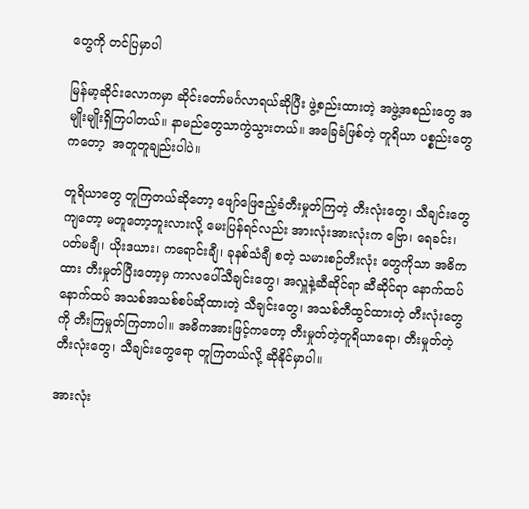တွေကို တင်ပြမှာပါ

မြန်မာ့ဆိုင်းလောကမှာ ဆိုင်းတော်မင်္ဂလာရယ်ဆိုပြီး ဖွဲ့စည်းထားတဲ့ အဖွဲ့အစည်းတွေ အမျိုးမျိုးရှိကြပါတယ်။ နာမည်တွေသာကွဲသွားတယ်။ အခြေခံဖြစ်တဲ့ တူရိယာ ပစ္စည်းတွေကတော့  အတူတူချည်းပါပဲ။

တူရိယာတွေ တူကြတယ်ဆိုတော့ ဖျော်ဖြေဧည့်ခံတီးမှုတ်ကြတဲ့ တီးလုံးတွေ၊ သီချင်းတွေကျတော့ မတူတော့ဘူးလားလို့ မေးပြန်ရင်လည်း အားလုံးအားလုံးက ဗြော၊ ရေခင်း၊ ပတ်မချီ၊ ယိုးဒယား၊ ကရောင်းချီ၊ ခုနစ်သံချီ စတဲ့ သမားစဉ်တီးလုံး တွေကိုသာ အဓိကထား တီးမှုတ်ပြီးတော့မှ ကာလပေါ်သီချင်းတွေ၊ အလှူနဲ့ဆီဆိုင်ရာ ဆီဆိုင်ရာ နောက်ထပ်နောက်ထပ် အသစ်အသစ်စပ်ဆိုထားတဲ့ သီချင်းတွေ၊ အသစ်တီထွင်ထားတဲ့ တီးလုံးတွေကို တီးကြမှုတ်ကြတာပါ။ အဓိကအားဖြင့်ကတော့ တီးမှုတ်တဲ့တူရိယာရော၊ တီးမှုတ်တဲ့ တီးလုံးတွေ၊ သီချင်းတွေရော တူကြတယ်လို့ ဆိုနိုင်မှာပါ။

အားလုံး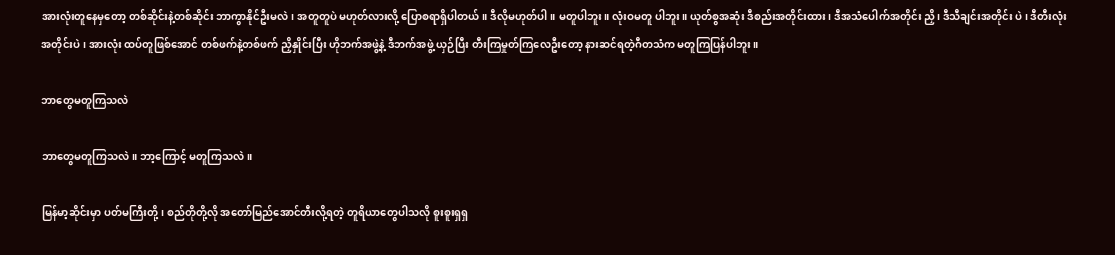အားလုံးတူနေမှတော့ တစ်ဆိုင်းနဲ့တစ်ဆိုင်း ဘာကွာနိုင်ဦးမလဲ၊ အတူတူပဲ မဟုတ်လားလို့ ပြောစရာရှိပါတယ်။ ဒီလိုမဟုတ်ပါ။ မတူပါဘူး။ လုံးဝမတူ ပါဘူး။ ယုတ်စွအဆုံး ဒီစည်းအတိုင်းထား၊ ဒီအသံပေါက်အတိုင်း ညှိ၊ ဒီသီချင်းအတိုင်း ပဲ ၊ ဒီတီးလုံးအတိုင်းပဲ၊ အားလုံး ထပ်တူဖြစ်အောင် တစ်ဖက်နဲ့တစ်ဖက် ညှိနှိုင်းပြီး ဟိုဘက်အဖွဲ့နဲ့ ဒီဘက်အဖွဲ့ ယှဉ်ပြီး တီးကြမှုတ်ကြလေဦးတော့ နားဆင်ရတဲ့ဂီတသံက မတူကြပြန်ပါဘူး။

ဘာတွေမတူကြသလဲ

ဘာတွေမတူကြသလဲ။ ဘာ့ကြောင့် မတူကြသလဲ။

မြန်မာ့ဆိုင်းမှာ ပတ်မကြီးတို့၊ စည်တိုတို့လို အတော်မြည်အောင်တီးလို့ရတဲ့ တူရိယာတွေပါသလို စူးစူးရှရှ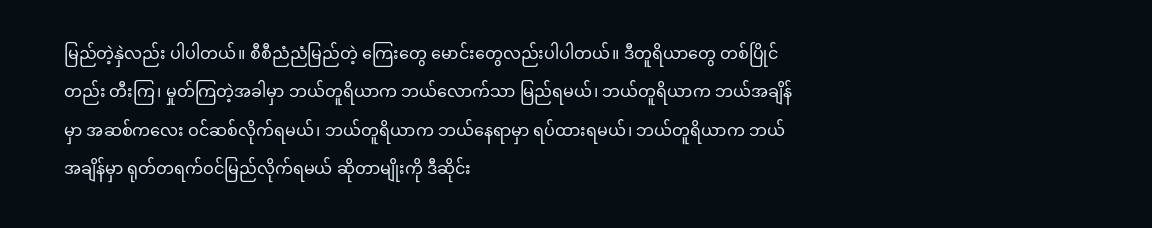မြည်တဲ့နှဲလည်း ပါပါတယ်။ စီစီညံညံမြည်တဲ့ ကြေးတွေ မောင်းတွေလည်းပါပါတယ်။ ဒီတူရိယာတွေ တစ်ပြိုင်တည်း တီးကြ၊ မှုတ်ကြတဲ့အခါမှာ ဘယ်တူရိယာက ဘယ်လောက်သာ မြည်ရမယ်၊ ဘယ်တူရိယာက ဘယ်အချိန်မှာ အဆစ်ကလေး ဝင်ဆစ်လိုက်ရမယ်၊ ဘယ်တူရိယာက ဘယ်နေရာမှာ ရပ်ထားရမယ်၊ ဘယ်တူရိယာက ဘယ်အချိန်မှာ ရုတ်တရက်ဝင်မြည်လိုက်ရမယ် ဆိုတာမျိုးကို ဒီဆိုင်း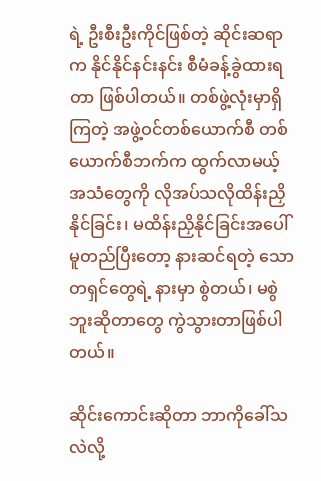ရဲ့ ဦးစီးဦးကိုင်ဖြစ်တဲ့ ဆိုင်းဆရာက နိုင်နိုင်နင်းနင်း စီမံခန့်ခွဲထားရတာ ဖြစ်ပါတယ်။ တစ်ဖွဲ့လုံးမှာရှိကြတဲ့ အဖွဲ့ဝင်တစ်ယောက်စီ တစ်ယောက်စီဘက်က ထွက်လာမယ့် အသံတွေကို လိုအပ်သလိုထိန်းညှိနိုင်ခြင်း၊ မထိန်းညှိနိုင်ခြင်းအပေါ် မူတည်ပြီးတော့ နားဆင်ရတဲ့ သောတရှင်တွေရဲ့ နားမှာ စွဲတယ်၊ မစွဲဘူးဆိုတာတွေ ကွဲသွားတာဖြစ်ပါတယ်။

ဆိုင်းကောင်းဆိုတာ ဘာကိုခေါ်သလဲလို့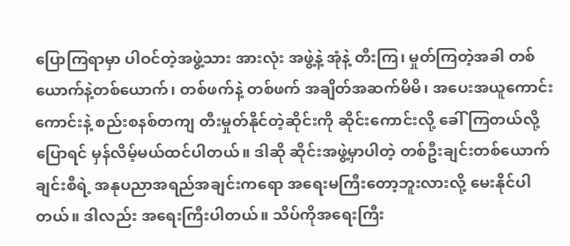ပြောကြရာမှာ ပါဝင်တဲ့အဖွဲ့သား အားလုံး အဖွဲ့နဲ့ အုံနဲ့ တီးကြ၊ မှုတ်ကြတဲ့အခါ တစ်ယောက်နဲ့တစ်ယောက်၊ တစ်ဖက်နဲ့ တစ်ဖက် အချိတ်အဆက်မိမိ၊ အပေးအယူကောင်းကောင်းနဲ့ စည်းစနစ်တကျ တီးမှုတ်နိုင်တဲ့ဆိုင်းကို ဆိုင်းကောင်းလို့ ခေါ် ကြတယ်လို့ပြောရင် မှန်လိမ့်မယ်ထင်ပါတယ်။ ဒါဆို ဆိုင်းအဖွဲ့မှာပါတဲ့ တစ်ဦးချင်းတစ်ယောက်ချင်းစီရဲ့ အနုပညာအရည်အချင်းကရော အရေးမကြီးတော့ဘူးလားလို့ မေးနိုင်ပါတယ်။ ဒါလည်း အရေးကြီးပါတယ်။ သိပ်ကိုအရေးကြီး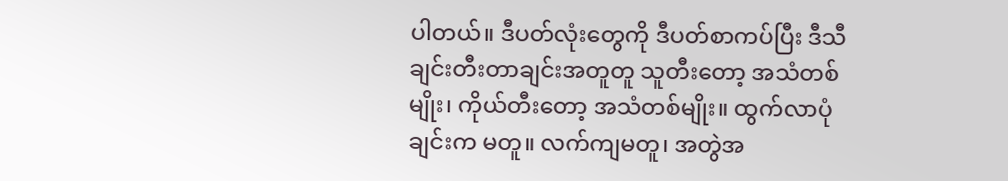ပါတယ်။ ဒီပတ်လုံးတွေကို ဒီပတ်စာကပ်ပြီး ဒီသီချင်းတီးတာချင်းအတူတူ သူတီးတော့ အသံတစ်မျိုး၊ ကိုယ်တီးတော့ အသံတစ်မျိုး။ ထွက်လာပုံချင်းက မတူ။ လက်ကျမတူ၊ အတွဲအ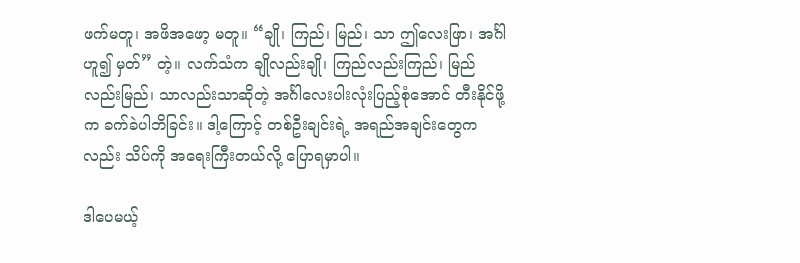ဖက်မတူ၊ အဖိအဖော့ မတူ။ “ချို၊ ကြည်၊ မြည်၊ သာ ဤလေးဖြာ၊ အင်္ဂါဟူ၍ မှတ်” တဲ့။ လက်သံက ချိုလည်းချို၊ ကြည်လည်းကြည်၊ မြည်လည်းမြည်၊ သာလည်းသာဆိုတဲ့ အင်္ဂါလေးပါးလုံးပြည့်စုံအောင် တီးနိုင်ဖို့က ခက်ခဲပါဘိခြင်း။ ဒါ့ကြောင့် တစ်ဦးချင်းရဲ့ အရည်အချင်းတွေကလည်း သိပ်ကို အရေးကြီးတယ်လို့ ပြောရမှာပါ။

ဒါပေမယ့်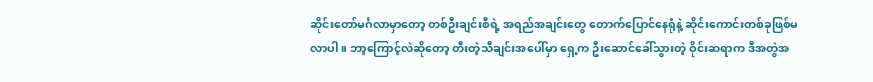ဆိုင်းတော်မင်္ဂလာမှာတော့ တစ်ဦးချင်းစီရဲ့ အရည်အချင်းတွေ တောက်ပြောင်နေရုံနဲ့ ဆိုင်းကောင်းတစ်ခုဖြစ်မလာပါ။ ဘာ့ကြောင့်လဲဆိုတော့ တီးတဲ့သီချင်းအပေါ်မှာ ရှေ့က ဦးဆောင်ခေါ်သွားတဲ့ ဝိုင်းဆရာက ဒီအတွဲအ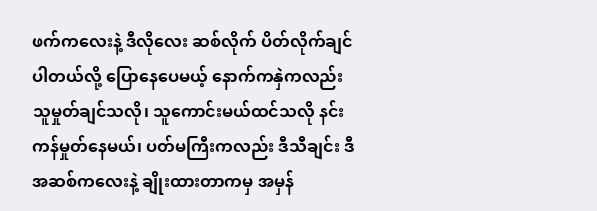ဖက်ကလေးနဲ့ ဒီလိုလေး ဆစ်လိုက် ပိတ်လိုက်ချင်ပါတယ်လို့ ပြောနေပေမယ့် နောက်ကနှဲကလည်း သူမှုတ်ချင်သလို၊ သူကောင်းမယ်ထင်သလို နင်းကန်မှုတ်နေမယ်၊ ပတ်မကြီးကလည်း ဒီသီချင်း ဒီအဆစ်ကလေးနဲ့ ချိုးထားတာကမှ အမှန်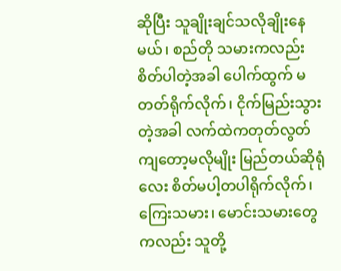ဆိုပြီး သူချိုးချင်သလိုချိုးနေမယ်၊ စည်တို သမားကလည်း စိတ်ပါတဲ့အခါ ပေါက်ထွက် မတတ်ရိုက်လိုက်၊ ငိုက်မြည်းသွားတဲ့အခါ လက်ထဲကတုတ်လွတ်ကျတော့မလိုမျိုး မြည်တယ်ဆိုရုံလေး စိတ်မပါ့တပါရိုက်လိုက်၊ ကြေးသမား၊ မောင်းသမားတွေကလည်း သူတို့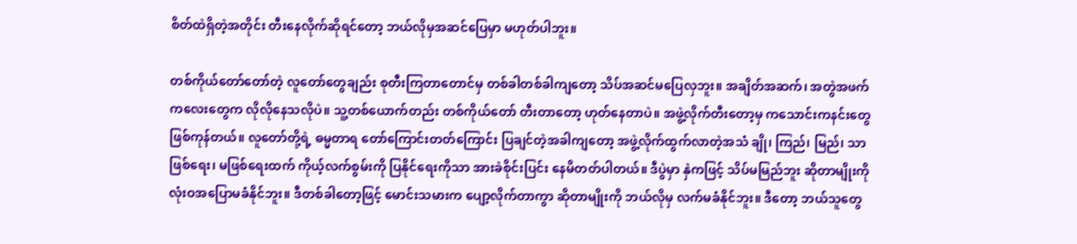စိတ်ထဲရှိတဲ့အတိုင်း တီးနေလိုက်ဆိုရင်တော့ ဘယ်လိုမှအဆင်ပြေမှာ မဟုတ်ပါဘူး။

တစ်ကိုယ်တော်တော်တဲ့ လူတော်တွေချည်း စုတီးကြတာတောင်မှ တစ်ခါတစ်ခါကျတော့ သိပ်အဆင်မပြေလှဘူး။ အချိတ်အဆက်၊ အတွဲအဖက်ကလေးတွေက လိုလိုနေသလိုပဲ။ သူ့တစ်ယောက်တည်း တစ်ကိုယ်တော် တီးတာတော့ ဟုတ်နေတာပဲ။ အဖွဲ့လိုက်တီးတော့မှ ကသောင်းကနင်းတွေ ဖြစ်ကုန်တယ်။ လူတော်တို့ရဲ့ ဓမ္မတာရ တော်ကြောင်းတတ်ကြောင်း ပြချင်တဲ့အခါကျတော့ အဖွဲ့လိုက်ထွက်လာတဲ့အသံ ချို၊ ကြည်၊ မြည်၊ သာ ဖြစ်ရေး၊ မဖြစ်ရေးထက် ကိုယ့်လက်စွမ်းကို ပြနိုင်ရေးကိုသာ အားခဲစိုင်းပြင်း နေမိတတ်ပါတယ်။ ဒီပွဲမှာ နှဲကဖြင့် သိပ်မမြည်ဘူး ဆိုတာမျိုးကို လုံးဝအပြောမခံနိုင်ဘူး။ ဒီတစ်ခါတော့ဖြင့် မောင်းသမားက ပျော့လိုက်တာကွာ ဆိုတာမျိုးကို ဘယ်လိုမှ လက်မခံနိုင်ဘူး။ ဒီတော့ ဘယ်သူတွေ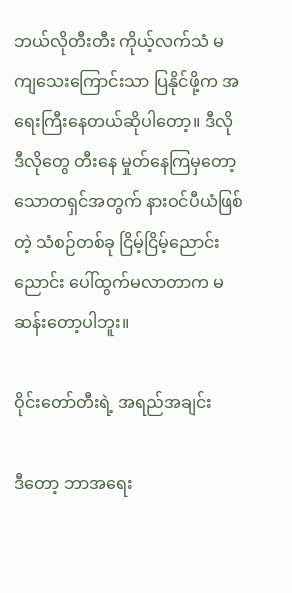ဘယ်လိုတီးတီး ကိုယ့်လက်သံ မကျသေးကြောင်းသာ ပြနိုင်ဖို့က အရေးကြီးနေတယ်ဆိုပါတော့။ ဒီလိုဒီလိုတွေ တီးနေ မှုတ်နေကြမှတော့ သောတရှင်အတွက် နားဝင်ပီယံဖြစ်တဲ့ သံစဉ်တစ်ခု ငြိမ့်ငြိမ့်ညောင်းညောင်း ပေါ်ထွက်မလာတာက မဆန်းတော့ပါဘူး။

ဝိုင်းတော်တီးရဲ့ အရည်အချင်း

ဒီတော့ ဘာအရေး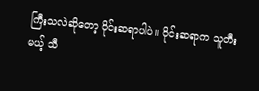ကြီးသလဲဆိုတော့ ဝိုင်းဆရာပါပဲ။ ဝိုင်းဆရာက သူတီးမယ့် သီ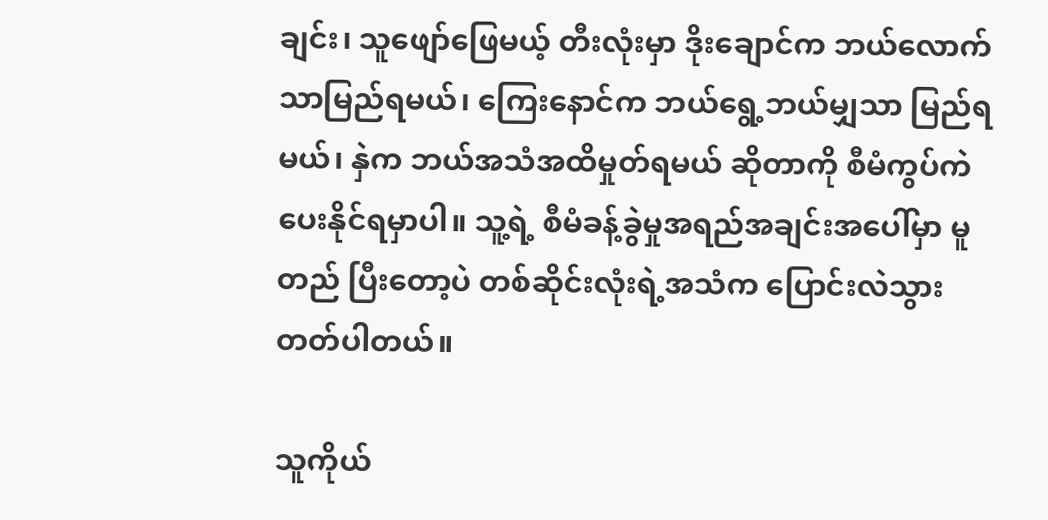ချင်း၊ သူဖျော်ဖြေမယ့် တီးလုံးမှာ ဒိုးချောင်က ဘယ်လောက်သာမြည်ရမယ်၊ ကြေးနောင်က ဘယ်ရွေ့ဘယ်မျှသာ မြည်ရမယ်၊ နှဲက ဘယ်အသံအထိမှုတ်ရမယ် ဆိုတာကို စီမံကွပ်ကဲပေးနိုင်ရမှာပါ။ သူ့ရဲ့ စီမံခန့်ခွဲမှုအရည်အချင်းအပေါ်မှာ မူတည် ပြီးတော့ပဲ တစ်ဆိုင်းလုံးရဲ့အသံက ပြောင်းလဲသွားတတ်ပါတယ်။

သူကိုယ်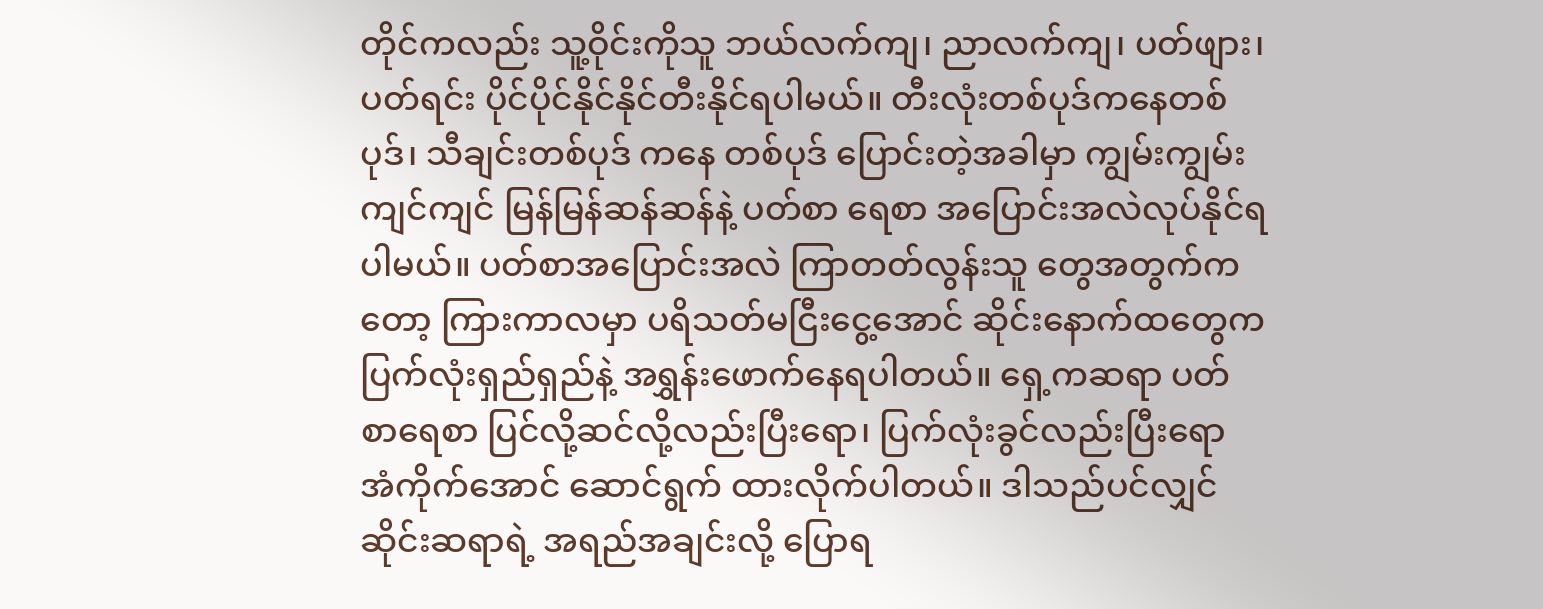တိုင်ကလည်း သူ့ဝိုင်းကိုသူ ဘယ်လက်ကျ၊ ညာလက်ကျ၊ ပတ်ဖျား၊ ပတ်ရင်း ပိုင်ပိုင်နိုင်နိုင်တီးနိုင်ရပါမယ်။ တီးလုံးတစ်ပုဒ်ကနေတစ်ပုဒ်၊ သီချင်းတစ်ပုဒ် ကနေ တစ်ပုဒ် ပြောင်းတဲ့အခါမှာ ကျွမ်းကျွမ်းကျင်ကျင် မြန်မြန်ဆန်ဆန်နဲ့ ပတ်စာ ရေစာ အပြောင်းအလဲလုပ်နိုင်ရပါမယ်။ ပတ်စာအပြောင်းအလဲ ကြာတတ်လွန်းသူ တွေအတွက်ကတော့ ကြားကာလမှာ ပရိသတ်မငြီးငွေ့အောင် ဆိုင်းနောက်ထတွေက ပြက်လုံးရှည်ရှည်နဲ့ အရွှန်းဖောက်နေရပါတယ်။ ရှေ့ကဆရာ ပတ်စာရေစာ ပြင်လို့ဆင်လို့လည်းပြီးရော၊ ပြက်လုံးခွင်လည်းပြီးရော အံကိုက်အောင် ဆောင်ရွက် ထားလိုက်ပါတယ်။ ဒါသည်ပင်လျှင် ဆိုင်းဆရာရဲ့ အရည်အချင်းလို့ ပြောရ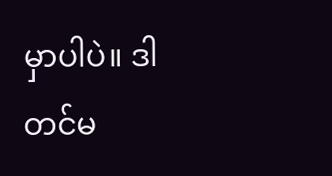မှာပါပဲ။ ဒါတင်မ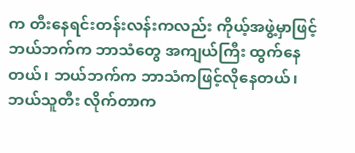က တီးနေရင်းတန်းလန်းကလည်း ကိုယ့်အဖွဲ့မှာဖြင့် ဘယ်ဘက်က ဘာသံတွေ အကျယ်ကြီး ထွက်နေတယ်၊ ဘယ်ဘက်က ဘာသံကဖြင့်လိုနေတယ်၊ ဘယ်သူတီး လိုက်တာက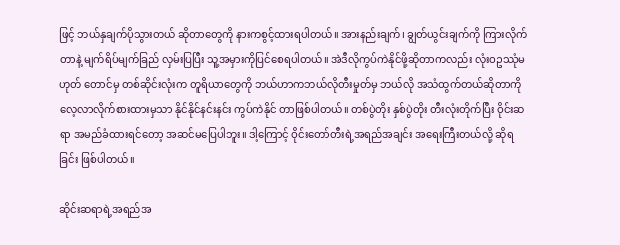ဖြင့် ဘယ်နှချက်ပိုသွားတယ် ဆိုတာတွေကို နားကစွင့်ထားရပါတယ်။ အားနည်းချက်၊ ချွတ်ယွင်းချက်ကို ကြားလိုက်တာနဲ့ မျက်ရိပ်မျက်ခြည် လှမ်းပြပြီး သူ့အမှားကိုပြင်စေရပါတယ်။ အဲဒီလိုကွပ်ကဲနိုင်ဖို့ဆိုတာကလည်း လုံးဝဥဿုံမဟုတ် တောင်မှ တစ်ဆိုင်းလုံးက တူရိယာတွေကို ဘယ်ဟာကဘယ်လိုတီးမှုတ်မှ ဘယ်လို အသံထွက်တယ်ဆိုတာကို လေ့လာလိုက်စားထားမှသာ နိုင်နိုင်နင်းနင်း ကွပ်ကဲနိုင် တာဖြစ်ပါတယ်။ တစ်ပွဲတိုး နှစ်ပွဲတိုး တီးလုံးတိုက်ပြီး ဝိုင်းဆရာ အမည်ခံထားရင်တော့ အဆင်မပြေပါဘူး။ ဒါ့ကြောင့် ဝိုင်းတော်တီးရဲ့အရည်အချင်း အရေးကြီးတယ်လို့ ဆိုရခြင်း ဖြစ်ပါတယ်။

ဆိုင်းဆရာရဲ့အရည်အ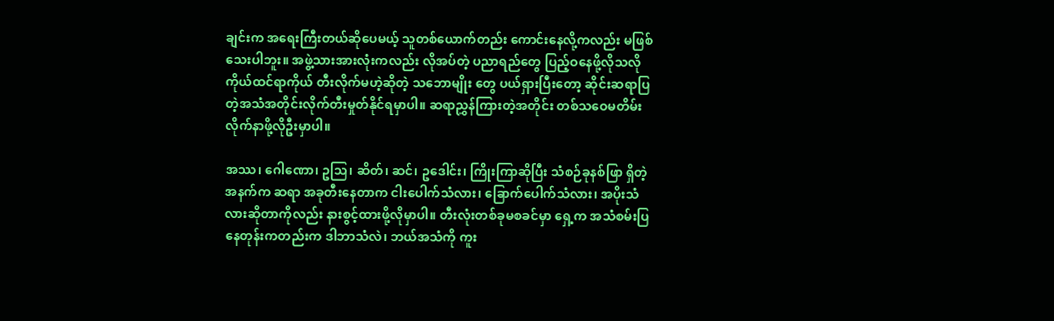ချင်းက အရေးကြီးတယ်ဆိုပေမယ့် သူတစ်ယောက်တည်း ကောင်းနေလို့ကလည်း မဖြစ်သေးပါဘူး။ အဖွဲ့သားအားလုံးကလည်း လိုအပ်တဲ့ ပညာရည်တွေ ပြည့်ဝနေဖို့လိုသလို ကိုယ်ထင်ရာကိုယ် တီးလိုက်မဟဲ့ဆိုတဲ့ သဘောမျိုး တွေ ပယ်ရှားပြီးတော့ ဆိုင်းဆရာပြတဲ့အသံအတိုင်းလိုက်တီးမှုတ်နိုင်ရမှာပါ။ ဆရာညွှန်ကြားတဲ့အတိုင်း တစ်သဝေမတိမ်း လိုက်နာဖို့လိုဦးမှာပါ။

အဿ၊ ဂေါဏော၊ ဥသြ၊ ဆိတ်၊ ဆင်၊ ဥဒေါင်း၊ ကြိုးကြာဆိုပြီး သံစဉ်ခုနစ်ဖြာ ရှိတဲ့အနက်က ဆရာ အခုတီးနေတာက ငါးပေါက်သံလား၊ ခြောက်ပေါက်သံလား၊ အပိုးသံလားဆိုတာကိုလည်း နားစွင့်ထားဖို့လိုမှာပါ။ တီးလုံးတစ်ခုမစခင်မှာ ရှေ့က အသံစမ်းပြနေတုန်းကတည်းက ဒါဘာသံလဲ၊ ဘယ်အသံကို ကူး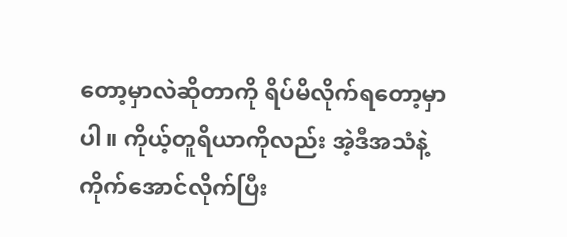တော့မှာလဲဆိုတာကို ရိပ်မိလိုက်ရတော့မှာပါ။ ကိုယ့်တူရိယာကိုလည်း အဲ့ဒီအသံနဲ့ ကိုက်အောင်လိုက်ပြီး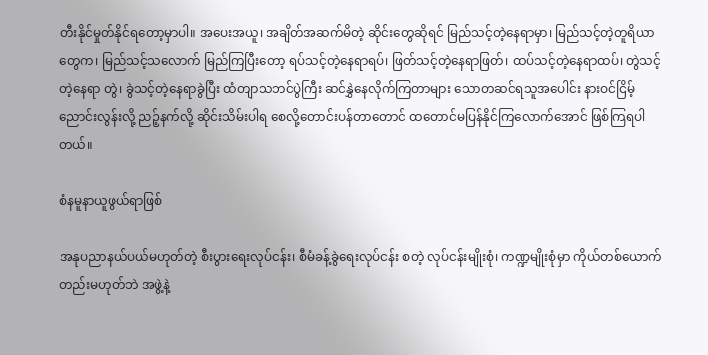တီးနိုင်မှုတ်နိုင်ရတော့မှာပါ။ အပေးအယူ၊ အချိတ်အဆက်မိတဲ့ ဆိုင်းတွေဆိုရင် မြည်သင့်တဲ့နေရာမှာ၊ မြည်သင့်တဲ့တူရိယာတွေက၊ မြည်သင့်သလောက် မြည်ကြပြီးတော့ ရပ်သင့်တဲ့နေရာရပ်၊ ဖြတ်သင့်တဲ့နေရာဖြတ်၊ ထပ်သင့်တဲ့နေရာထပ်၊ တွဲသင့်တဲ့နေရာ တွဲ၊ ခွဲသင့်တဲ့နေရာခွဲပြီး ထံတျာသဘင်ပွဲကြီး ဆင်နွှဲနေလိုက်ကြတာများ သောတဆင်ရသူအပေါင်း နားဝင်ငြိမ့်ညောင်းလွန်းလို့ ညဉ့်နက်လို့ ဆိုင်းသိမ်းပါရ စေလို့တောင်းပန်တာတောင် ထတောင်မပြန်နိုင်ကြလောက်အောင် ဖြစ်ကြရပါတယ်။

စံနမူနာယူဖွယ်ရာဖြစ်

အနုပညာနယ်ပယ်မဟုတ်တဲ့ စီးပွားရေးလုပ်ငန်း၊ စီမံခန့်ခွဲရေးလုပ်ငန်း စတဲ့ လုပ်ငန်းမျိုးစုံ၊ ကဏ္ဍမျိုးစုံမှာ ကိုယ်တစ်ယောက်တည်းမဟုတ်ဘဲ အဖွဲ့နဲ့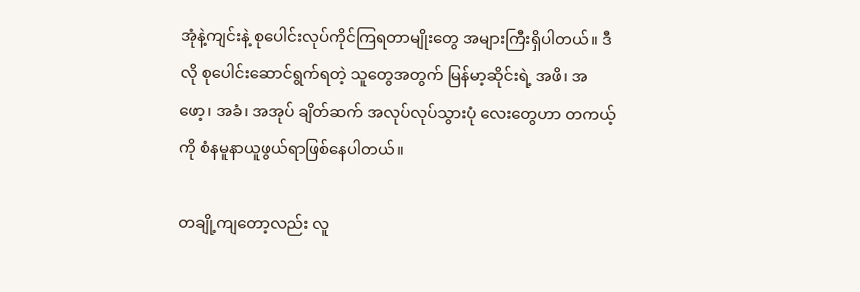အုံနဲ့ကျင်းနဲ့ စုပေါင်းလုပ်ကိုင်ကြရတာမျိုးတွေ အများကြီးရှိပါတယ်။ ဒီလို စုပေါင်းဆောင်ရွက်ရတဲ့ သူတွေအတွက် မြန်မာ့ဆိုင်းရဲ့ အဖိ၊ အဖော့၊ အခံ၊ အအုပ် ချိတ်ဆက် အလုပ်လုပ်သွားပုံ လေးတွေဟာ တကယ့်ကို စံနမူနာယူဖွယ်ရာဖြစ်နေပါတယ်။

တချို့ကျတော့လည်း လူ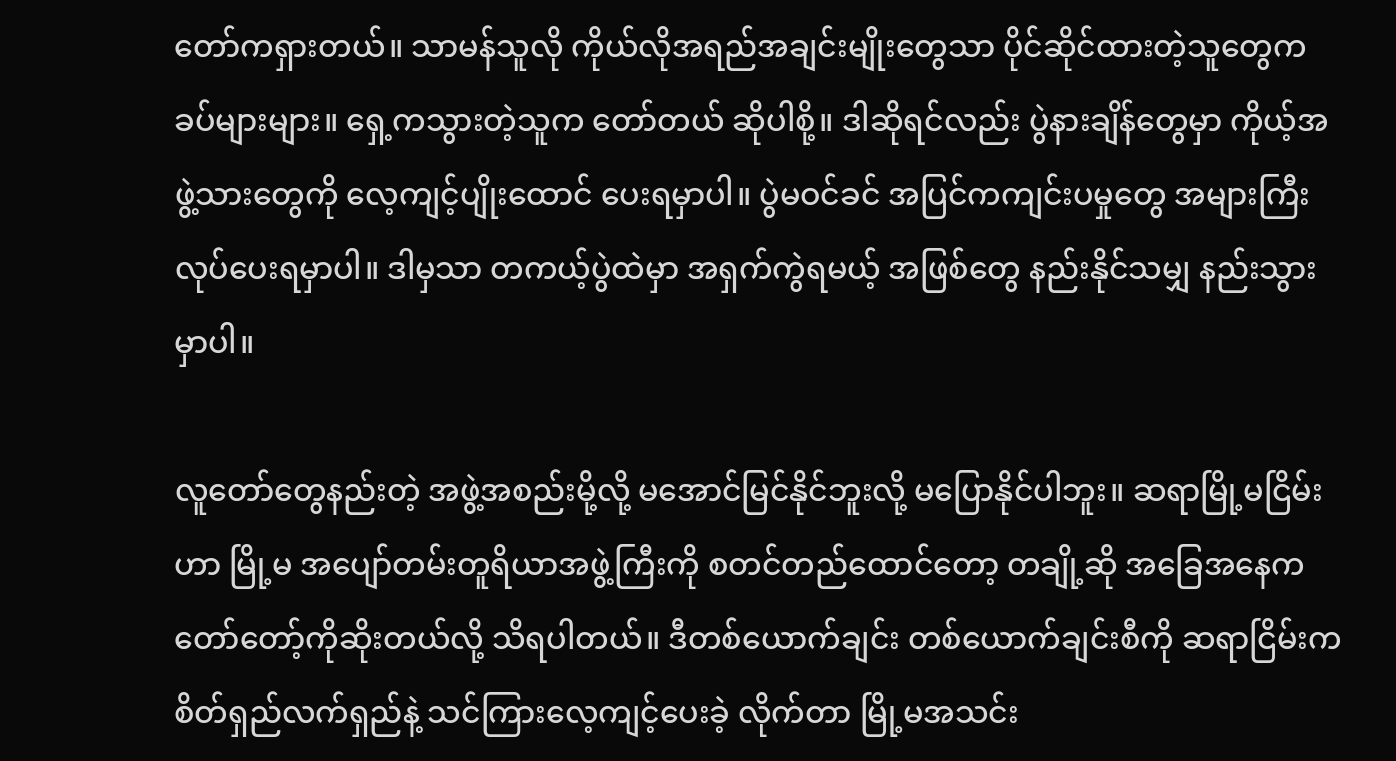တော်ကရှားတယ်။ သာမန်သူလို ကိုယ်လိုအရည်အချင်းမျိုးတွေသာ ပိုင်ဆိုင်ထားတဲ့သူတွေက ခပ်များများ။ ရှေ့ကသွားတဲ့သူက တော်တယ် ဆိုပါစို့။ ဒါဆိုရင်လည်း ပွဲနားချိန်တွေမှာ ကိုယ့်အဖွဲ့သားတွေကို လေ့ကျင့်ပျိုးထောင် ပေးရမှာပါ။ ပွဲမဝင်ခင် အပြင်ကကျင်းပမှုတွေ အများကြီးလုပ်ပေးရမှာပါ။ ဒါမှသာ တကယ့်ပွဲထဲမှာ အရှက်ကွဲရမယ့် အဖြစ်တွေ နည်းနိုင်သမျှ နည်းသွားမှာပါ။

လူတော်တွေနည်းတဲ့ အဖွဲ့အစည်းမို့လို့ မအောင်မြင်နိုင်ဘူးလို့ မပြောနိုင်ပါဘူး။ ဆရာမြို့မငြိမ်းဟာ မြို့မ အပျော်တမ်းတူရိယာအဖွဲ့ကြီးကို စတင်တည်ထောင်တော့ တချို့ဆို အခြေအနေက တော်တော့်ကိုဆိုးတယ်လို့ သိရပါတယ်။ ဒီတစ်ယောက်ချင်း တစ်ယောက်ချင်းစီကို ဆရာငြိမ်းက စိတ်ရှည်လက်ရှည်နဲ့ သင်ကြားလေ့ကျင့်ပေးခဲ့ လိုက်တာ မြို့မအသင်း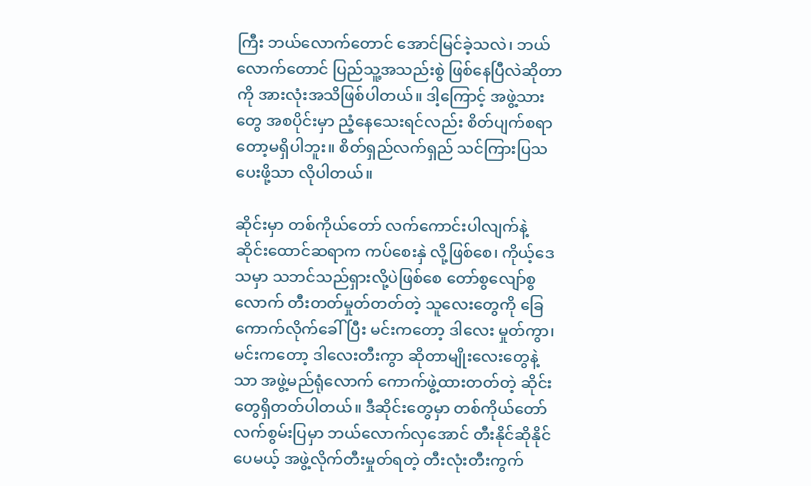ကြီး ဘယ်လောက်တောင် အောင်မြင်ခဲ့သလဲ၊ ဘယ်လောက်တောင် ပြည်သူ့အသည်းစွဲ ဖြစ်နေပြီလဲဆိုတာကို အားလုံးအသိဖြစ်ပါတယ်။ ဒါ့ကြောင့် အဖွဲ့သားတွေ အစပိုင်းမှာ ညံ့နေသေးရင်လည်း စိတ်ပျက်စရာတော့မရှိပါဘူး။ စိတ်ရှည်လက်ရှည် သင်ကြားပြသပေးဖို့သာ လိုပါတယ်။

ဆိုင်းမှာ တစ်ကိုယ်တော် လက်ကောင်းပါလျက်နဲ့ ဆိုင်းထောင်ဆရာက ကပ်စေးနှဲ လို့ဖြစ်စေ၊ ကိုယ့်ဒေသမှာ သဘင်သည်ရှားလို့ပဲဖြစ်စေ တော်စွလျော်စွလောက် တီးတတ်မှုတ်တတ်တဲ့ သူလေးတွေကို ခြေကောက်လိုက်ခေါ်ပြီး မင်းကတော့ ဒါလေး မှုတ်ကွာ၊ မင်းကတော့ ဒါလေးတီးကွာ ဆိုတာမျိုးလေးတွေနဲ့သာ အဖွဲ့မည်ရုံလောက် ကောက်ဖွဲ့ထားတတ်တဲ့ ဆိုင်းတွေရှိတတ်ပါတယ်။ ဒီဆိုင်းတွေမှာ တစ်ကိုယ်တော် လက်စွမ်းပြမှာ ဘယ်လောက်လှအောင် တီးနိုင်ဆိုနိုင်ပေမယ့် အဖွဲ့လိုက်တီးမှုတ်ရတဲ့ တီးလုံးတီးကွက်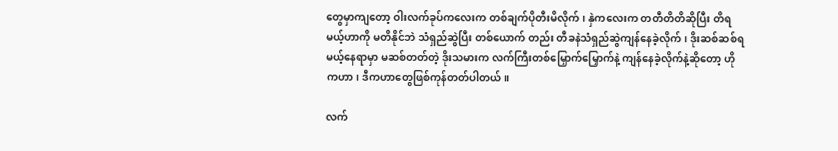တွေမှာကျတော့ ဝါးလက်ခုပ်ကလေးက တစ်ချက်ပိုတီးမိလိုက်၊ နှဲကလေးက တတီတိတိဆိုပြီး တိရမယ့်ဟာကို မတိနိုင်ဘဲ သံရှည်ဆွဲပြီး တစ်ယောက် တည်း တီခနဲသံရှည်ဆွဲကျန်နေခဲ့လိုက်၊ ဒိုးဆစ်ဆစ်ရမယ့်နေရာမှာ မဆစ်တတ်တဲ့ ဒိုးသမားက လက်ကြီးတစ်မြှောက်မြှောက်နဲ့ ကျန်နေခဲ့လိုက်နဲ့ဆိုတော့ ဟိုကဟာ၊ ဒီကဟာတွေဖြစ်ကုန်တတ်ပါတယ်။

လက်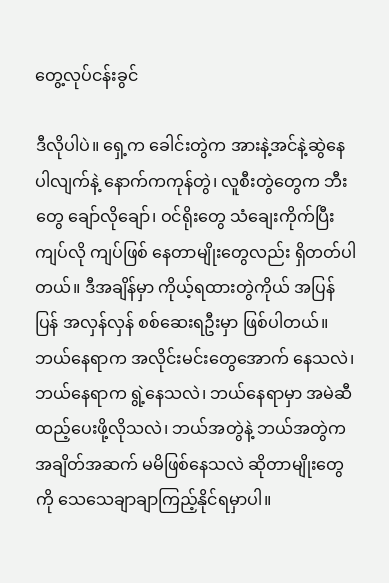တွေ့လုပ်ငန်းခွင်

ဒီလိုပါပဲ။ ရှေ့က ခေါင်းတွဲက အားနဲ့အင်နဲ့ဆွဲနေပါလျက်နဲ့ နောက်ကကုန်တွဲ၊ လူစီးတွဲတွေက ဘီးတွေ ချော်လိုချော်၊ ဝင်ရိုးတွေ သံချေးကိုက်ပြီး ကျပ်လို ကျပ်ဖြစ် နေတာမျိုးတွေလည်း ရှိတတ်ပါတယ်။ ဒီအချိန်မှာ ကိုယ့်ရထားတွဲကိုယ် အပြန်ပြန် အလှန်လှန် စစ်ဆေးရဦးမှာ ဖြစ်ပါတယ်။ ဘယ်နေရာက အလိုင်းမင်းတွေအောက် နေသလဲ၊ ဘယ်နေရာက ရွဲ့နေသလဲ၊ ဘယ်နေရာမှာ အမဲဆီထည့်ပေးဖို့လိုသလဲ၊ ဘယ်အတွဲနဲ့ ဘယ်အတွဲက အချိတ်အဆက် မမိဖြစ်နေသလဲ ဆိုတာမျိုးတွေကို သေသေချာချာကြည့်နိုင်ရမှာပါ။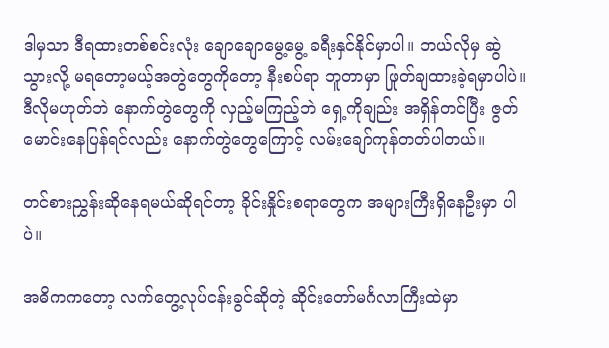ဒါမှသာ ဒီရထားတစ်စင်းလုံး ချောချောမွေ့မွေ့ ခရီးနှင်နိုင်မှာပါ။ ဘယ်လိုမှ ဆွဲသွားလို့ မရတော့မယ့်အတွဲတွေကိုတော့ နီးစပ်ရာ ဘူတာမှာ ဖြုတ်ချထားခဲ့ရမှာပါပဲ။ ဒီလိုမဟုတ်ဘဲ နောက်တွဲတွေကို လှည့်မကြည့်ဘဲ ရှေ့ကိုချည်း အရှိန်တင်ပြီး ဇွတ်မောင်းနေပြန်ရင်လည်း နောက်တွဲတွေကြောင့် လမ်းချော်ကုန်တတ်ပါတယ်။

တင်စားညွှန်းဆိုနေရမယ်ဆိုရင်တာ့ ခိုင်းနှိုင်းစရာတွေက အများကြီးရှိနေဦးမှာ ပါပဲ။

အဓိကကတော့ လက်တွေ့လုပ်ငန်းခွင်ဆိုတဲ့ ဆိုင်းတော်မင်္ဂလာကြီးထဲမှာ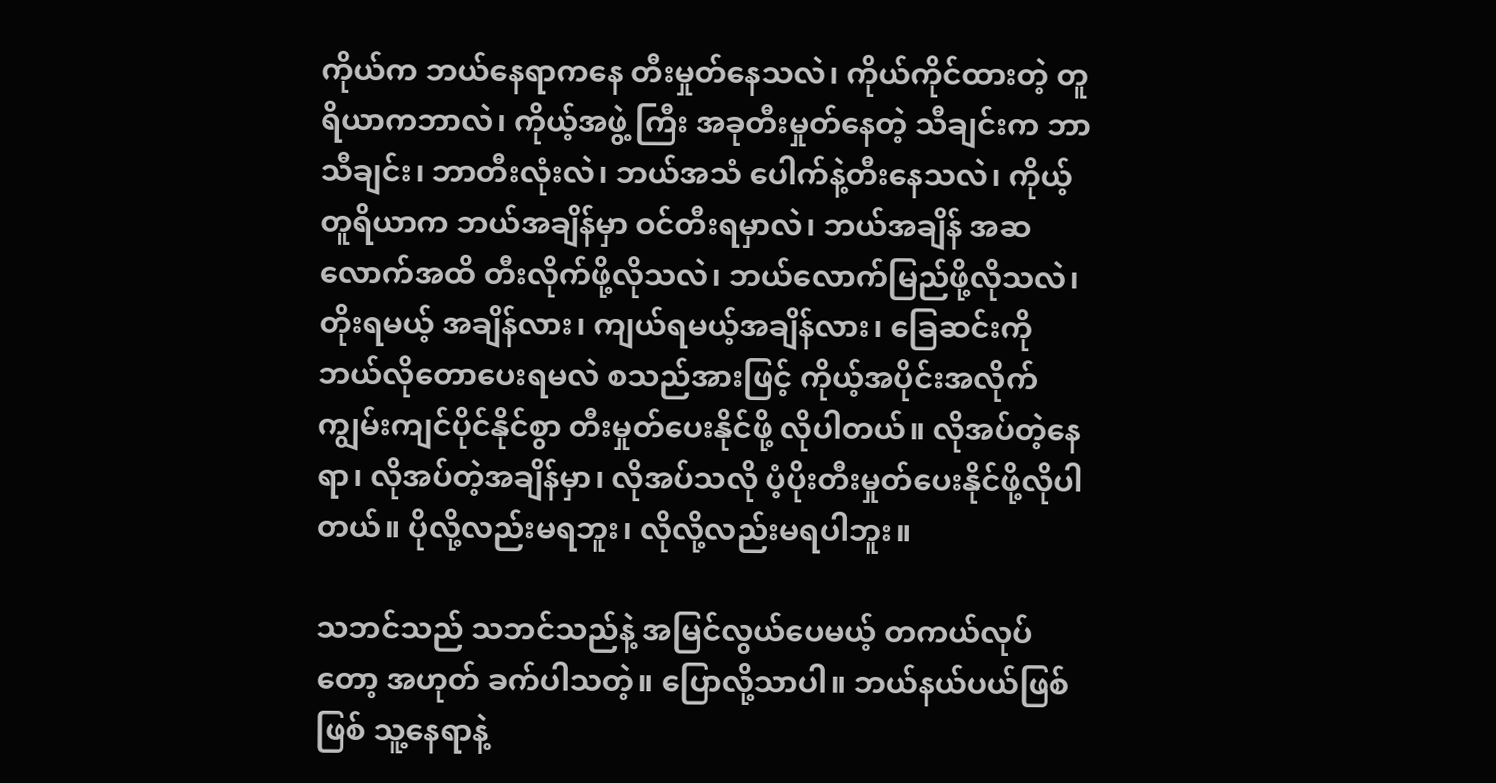ကိုယ်က ဘယ်နေရာကနေ တီးမှုတ်နေသလဲ၊ ကိုယ်ကိုင်ထားတဲ့ တူရိယာကဘာလဲ၊ ကိုယ့်အဖွဲ့ ကြီး အခုတီးမှုတ်နေတဲ့ သီချင်းက ဘာသီချင်း၊ ဘာတီးလုံးလဲ၊ ဘယ်အသံ ပေါက်နဲ့တီးနေသလဲ၊ ကိုယ့်တူရိယာက ဘယ်အချိန်မှာ ဝင်တီးရမှာလဲ၊ ဘယ်အချိန် အဆလောက်အထိ တီးလိုက်ဖို့လိုသလဲ၊ ဘယ်လောက်မြည်ဖို့လိုသလဲ၊ တိုးရမယ့် အချိန်လား၊ ကျယ်ရမယ့်အချိန်လား၊ ခြေဆင်းကို ဘယ်လိုတောပေးရမလဲ စသည်အားဖြင့် ကိုယ့်အပိုင်းအလိုက် ကျွမ်းကျင်ပိုင်နိုင်စွာ တီးမှုတ်ပေးနိုင်ဖို့ လိုပါတယ်။ လိုအပ်တဲ့နေရာ၊ လိုအပ်တဲ့အချိန်မှာ၊ လိုအပ်သလို ပံ့ပိုးတီးမှုတ်ပေးနိုင်ဖို့လိုပါတယ်။ ပိုလို့လည်းမရဘူး၊ လိုလို့လည်းမရပါဘူး။

သဘင်သည် သဘင်သည်နဲ့ အမြင်လွယ်ပေမယ့် တကယ်လုပ်တော့ အဟုတ် ခက်ပါသတဲ့။ ပြောလို့သာပါ။ ဘယ်နယ်ပယ်ဖြစ်ဖြစ် သူ့နေရာနဲ့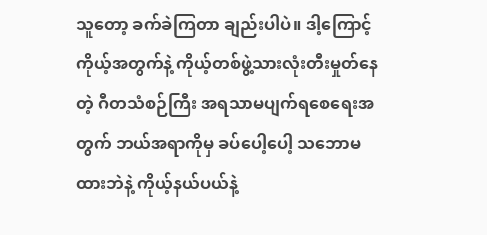သူတော့ ခက်ခဲကြတာ ချည်းပါပဲ။ ဒါ့ကြောင့် ကိုယ့်အတွက်နဲ့ ကိုယ့်တစ်ဖွဲ့သားလုံးတီးမှုတ်နေတဲ့ ဂီတသံစဉ်ကြီး အရသာမပျက်ရစေရေးအတွက် ဘယ်အရာကိုမှ ခပ်ပေါ့ပေါ့ သဘောမထားဘဲနဲ့ ကိုယ့်နယ်ပယ်နဲ့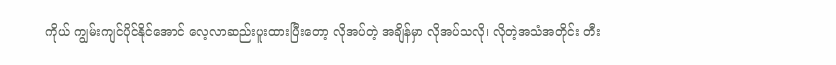ကိုယ် ကျွမ်းကျင်ပိုင်နိုင်အောင် လေ့လာဆည်းပူးထားပြီးတော့ လိုအပ်တဲ့ အချိန်မှာ လိုအပ်သလို၊ လိုတဲ့အသံအတိုင်း တီး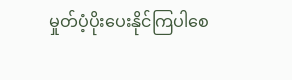မှုတ်ပံ့ပိုးပေးနိုင်ကြပါစေ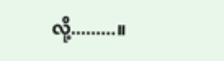လို့.........။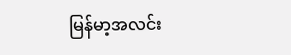မြန်မာ့အလင်း